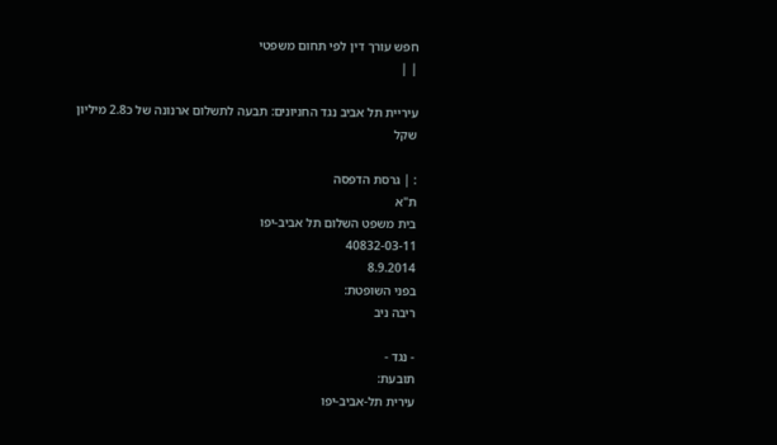חפש עורך דין לפי תחום משפטי
| |

עיריית תל אביב נגד החניונים: תבעה לתשלום ארנונה של כ2.8 מיליון שקל

: | גרסת הדפסה
ת"א
בית משפט השלום תל אביב-יפו
40832-03-11
8.9.2014
בפני השופטת:
ריבה ניב

- נגד -
תובעת:
עירית תל-אביב-יפו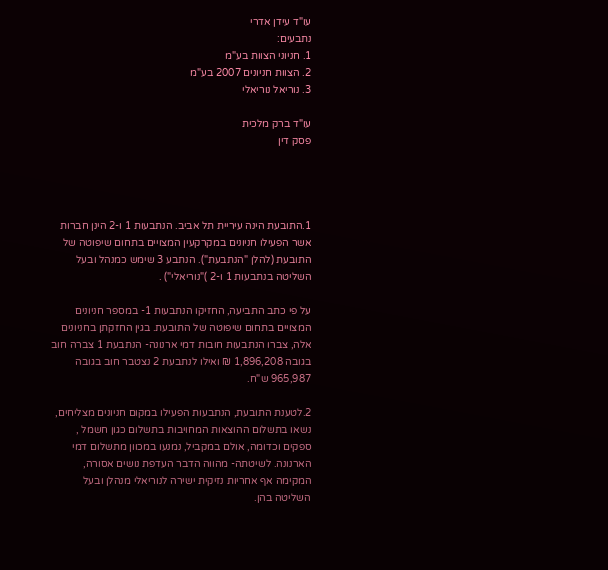עו"ד עידן אדרי
נתבעים:
1. חניוני הצוות בע"מ
2. הצוות חניונים 2007 בע"מ
3. נוריאל נוריאלי

עו"ד ברק מלכית
פסק דין




1.התובעת הינה עיריית תל אביב. הנתבעות 1 ו-2 הינן חברות אשר הפעילו חניונים במקרקעין המצויים בתחום שיפוטה של התובעת (להלן "הנתבעת"). הנתבע 3 שימש כמנהל ובעל השליטה בנתבעות 1 ו-2 )"נוריאלי") .

על פי כתב התביעה, החזיקו הנתבעות 1- במספר חניונים המצויים בתחום שיפוטה של התובעת. בגין החזקתן בחניונים אלה, צברו הנתבעות חובות דמי ארנונה- הנתבעת 1 צברה חוב בגובה 1,896,208 ₪ ואילו לנתבעת 2 נצטבר חוב בגובה 965,987 ש"ח.

2.לטענת התובעת, הנתבעות הפעילו במקום חניונים מצליחים, נשאו בתשלום ההוצאות המחויבות בתשלום כגון חשמל , ספקים וכדומה, אולם במקביל, נמנעו במכוון מתשלום דמי הארנונה. לשיטתה- מהווה הדבר העדפת נושים אסורה, המקימה אף אחריות נזיקית ישירה לנוריאלי מנהלן ובעל השליטה בהן.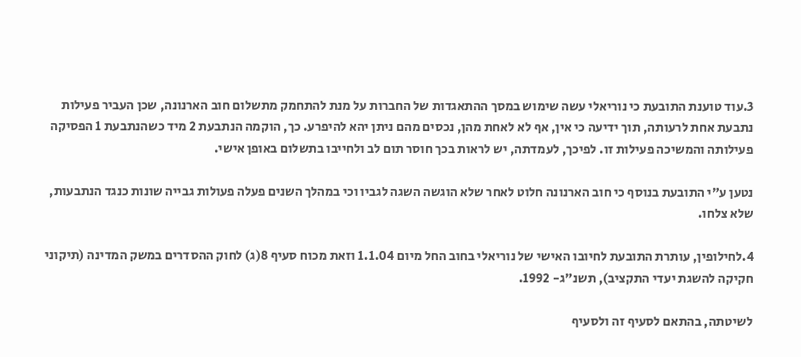3.עוד טוענת התובעת כי נוריאלי עשה שימוש במסך ההתאגדות של החברות על מנת להתחמק מתשלום חוב הארנונה, שכן העביר פעילות נתבעת אחת לרעותה, תוך ידיעה כי אין, אף לא לאחת מהן, נכסים מהם ניתן יהא להיפרע. כך, הוקמה הנתבעת 2 מיד כשהנתבעת 1 הפסיקה פעילותה והמשיכה פעילות זו. לפיכך, לעמדתה, יש לראות בכך חוסר תום לב ולחייבו בתשלום באופן אישי.

נטען ע"י התובעת בנוסף כי חוב הארנונה חלוט לאחר שלא הוגשה השגה לגביו וכי במהלך השנים פעלה פעולות גבייה שונות כנגד הנתבעות, שלא צלחו.

4.לחילופין, עותרת התובעת לחיובו האישי של נוריאלי בחוב החל מיום 1.1.04 וזאת מכוח סעיף 8(ג) לחוק ההסדרים במשק המדינה (תיקוני חקיקה להשגת יעדי התקציב), תשנ"ג- 1992.

לשיטתה, בהתאם לסעיף זה ולסעיף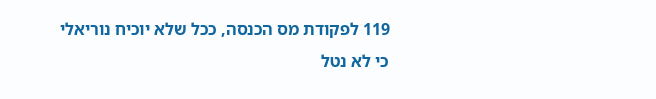119 לפקודת מס הכנסה, ככל שלא יוכיח נוריאלי כי לא נטל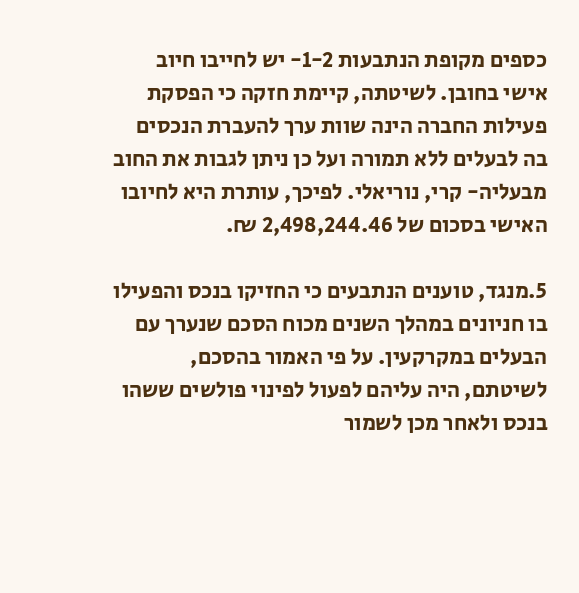כספים מקופת הנתבעות 1-2- יש לחייבו חיוב אישי בחובן. לשיטתה, קיימת חזקה כי הפסקת פעילות החברה הינה שוות ערך להעברת הנכסים בה לבעלים ללא תמורה ועל כן ניתן לגבות את החוב מבעליה- קרי, נוריאלי. לפיכך, עותרת היא לחיובו האישי בסכום של 2,498,244.46 ₪.

5.מנגד, טוענים הנתבעים כי החזיקו בנכס והפעילו בו חניונים במהלך השנים מכוח הסכם שנערך עם הבעלים במקרקעין. על פי האמור בהסכם, לשיטתם, היה עליהם לפעול לפינוי פולשים ששהו בנכס ולאחר מכן לשמור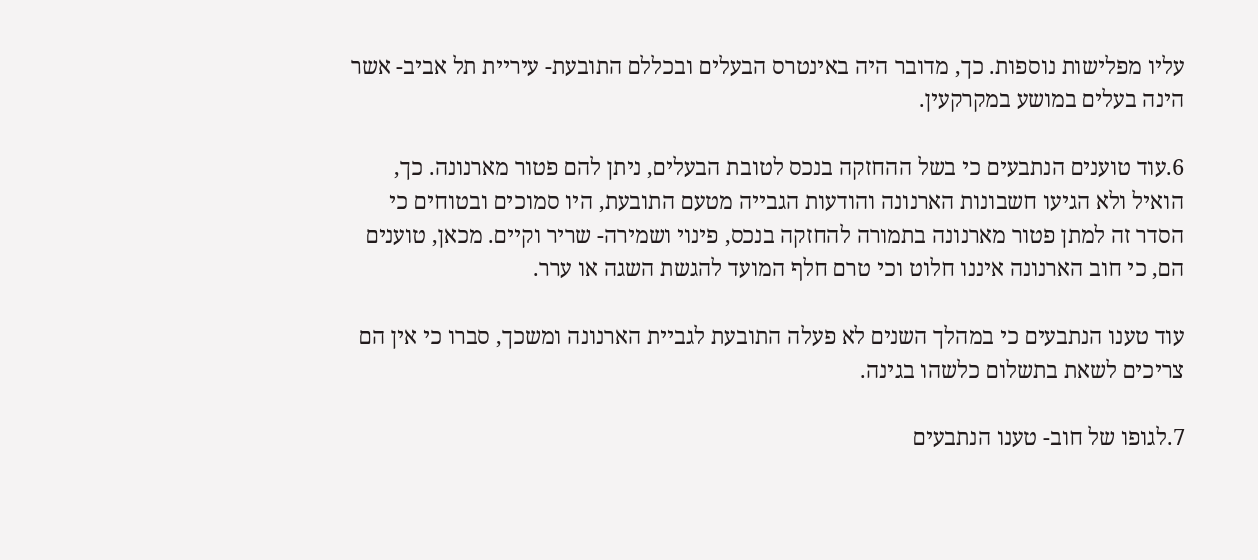עליו מפלישות נוספות. כך, מדובר היה באינטרס הבעלים ובכללם התובעת- עיריית תל אביב- אשר הינה בעלים במושע במקרקעין.

6.עוד טוענים הנתבעים כי בשל ההחזקה בנכס לטובת הבעלים, ניתן להם פטור מארנונה. כך, הואיל ולא הגיעו חשבונות הארנונה והודעות הגבייה מטעם התובעת, היו סמוכים ובטוחים כי הסדר זה למתן פטור מארנונה בתמורה להחזקה בנכס, פינוי ושמירה- שריר וקיים. מכאן, טוענים הם, כי חוב הארנונה איננו חלוט וכי טרם חלף המועד להגשת השגה או ערר.

עוד טענו הנתבעים כי במהלך השנים לא פעלה התובעת לגביית הארנונה ומשכך, סברו כי אין הם צריכים לשאת בתשלום כלשהו בגינה.

7.לגופו של חוב- טענו הנתבעים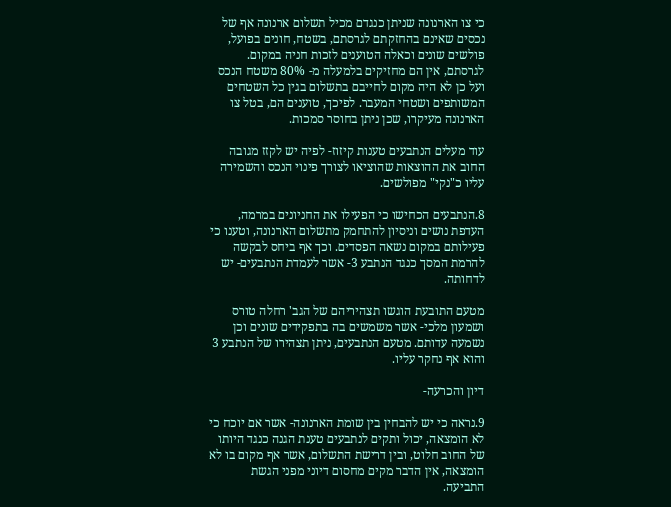כי צו הארנונה שניתן כנגדם מכיל תשלום ארנונה אף של נכסים שאינם בהחזקתם לגרסתם, בשטח, חונים בפועל, פולשים שונים וכאלה הטוענים לזכות חניה במקום. לגרסתם, אין הם מחזיקים בלמעלה מ- 80% משטח הנכס ועל כן לא היה מקום לחייבם בתשלום בגין כל השטחים המשותפים ושטחי המעבר. לפיכך, טוענים הם, בטל צו הארנונה מעיקרו, שכן ניתן בחוסר סמכות.

עוד מעלים הנתבעים טענות קיזוז- לפיה יש לקזז מגובה החוב את ההוצאות שהוציאו לצורך פינוי הנכס והשמירה עליו כ"נקי" מפולשים.

8.הנתבעים הכחישו כי הפעילו את החניונים במרמה, העדפת נושים וניסיון להתחמק מתשלום הארנונה, וטענו כי פעילותם במקום נשאה הפסדים. וכך אף ביחס לבקשה להרמת המסך כנגד הנתבע 3- אשר לעמדת הנתבעים- יש לדחותה.

מטעם התובעת הוגשו תצהיריהם של הגב' רחלה טורס ושמעון מלכי- אשר משמשים בה בתפקידים שונים וכן נשמעה עדותם. מטעם הנתבעים, ניתן תצהירו של הנתבע 3 והוא אף נחקר עליו.

דיון והכרעה-

9.נראה כי יש להבחין בין שומת הארנונה- אשר אם יוכח כי לא הומצאה, יכול ותקים לנתבעים טענת הגנה כנגד היותו של החוב חלוט, ובין דרישת התשלום, אשר אף מקום בו לא הומצאה, אין הדבר מקים מחסום דיוני מפני הגשת התביעה.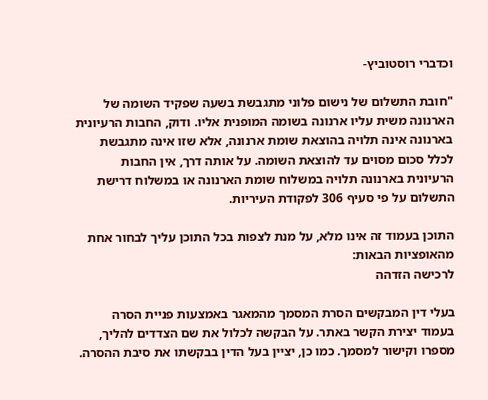וכדברי רוסטוביץ-

"חובת התשלום של נישום פלוני מתגבשת בשעה שפקיד השומה של הארנונה משית עליו ארנונה בשומה המופנית אליו. ודוק, החבות הרעיונית בארנונה אינה תלויה בהוצאת שומת ארנונה, אלא שזו אינה מתגבשת לכלל סכום מסוים עד להוצאת השומה. על אותה דרך, אין החבות הרעיונית בארנונה תלויה במשלוח שומת הארנונה או במשלוח דרישת התשלום על פי סעיף 306 לפקודת העיריות.

התוכן בעמוד זה אינו מלא, על מנת לצפות בכל התוכן עליך לבחור אחת מהאופציות הבאות:
לרכישה הזדהה

בעלי דין המבקשים הסרת המסמך מהמאגר באמצעות פניית הסרה בעמוד יצירת הקשר באתר. על הבקשה לכלול את שם הצדדים להליך, מספרו וקישור למסמך. כמו כן, יציין בעל הדין בבקשתו את סיבת ההסרה.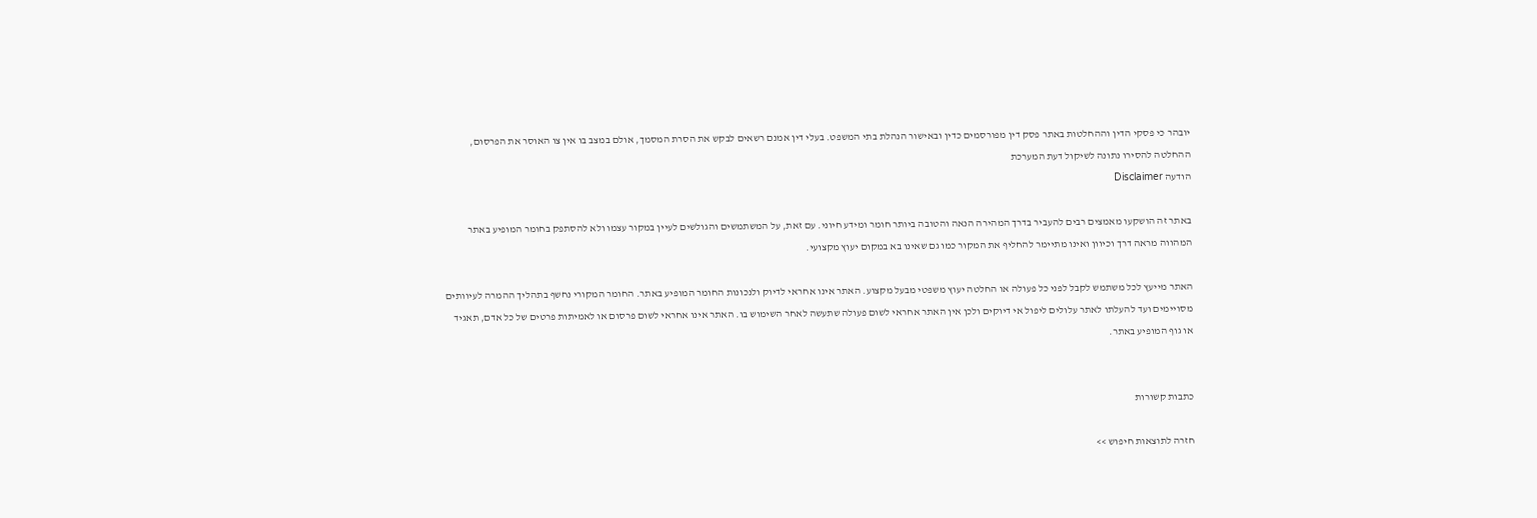יובהר כי פסקי הדין וההחלטות באתר פסק דין מפורסמים כדין ובאישור הנהלת בתי המשפט. בעלי דין אמנם רשאים לבקש את הסרת המסמך, אולם במצב בו אין צו האוסר את הפרסום, ההחלטה להסירו נתונה לשיקול דעת המערכת
הודעה Disclaimer

באתר זה הושקעו מאמצים רבים להעביר בדרך המהירה הנאה והטובה ביותר חומר ומידע חיוני. עם זאת, על המשתמשים והגולשים לעיין במקור עצמו ולא להסתפק בחומר המופיע באתר המהווה מראה דרך וכיוון ואינו מתיימר להחליף את המקור כמו גם שאינו בא במקום יעוץ מקצועי.

האתר מייעץ לכל משתמש לקבל לפני כל פעולה או החלטה יעוץ משפטי מבעל מקצוע. האתר אינו אחראי לדיוק ולנכונות החומר המופיע באתר. החומר המקורי נחשף בתהליך ההמרה לעיוותים מסויימים ועד להעלתו לאתר עלולים ליפול אי דיוקים ולכן אין האתר אחראי לשום פעולה שתעשה לאחר השימוש בו. האתר אינו אחראי לשום פרסום או לאמיתות פרטים של כל אדם, תאגיד או גוף המופיע באתר.


כתבות קשורות

חזרה לתוצאות חיפוש >>